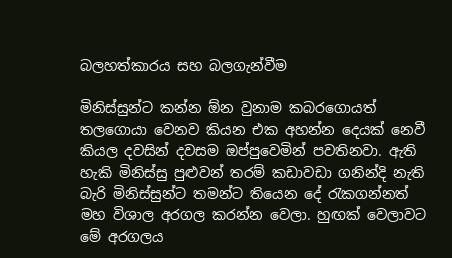බලහත්කාරය සහ බලගැන්වීම

මිනිස්සුන්ට කන්න ඕන වුනාම කබරගොයත් තලගොයා වෙනව කියන එක අහන්න දෙයක් නෙවී කියල දවසින් දවසම ඔප්පුවෙමින් පවතිනවා. ඇති හැකි මිනිස්සු පුළුවන් තරම් කඩාවඩා ගනින්දි නැති බැරි මිනිස්සුන්ට තමන්ට තියෙන දේ රැකගන්නත් මහ විශාල අරගල කරන්න වෙලා. හුඟක් වෙලාවට මේ අරගලය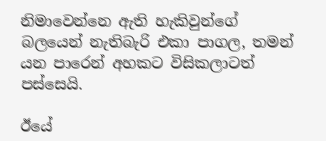නිමාවෙන්නෙ ඇති හැකිවුන්ගේ බලයෙන් නැතිබැරි එකා පාගල, තමන් යන පාරෙන් අහකට විසිකලාටත් පස්සෙයි.

ඊයේ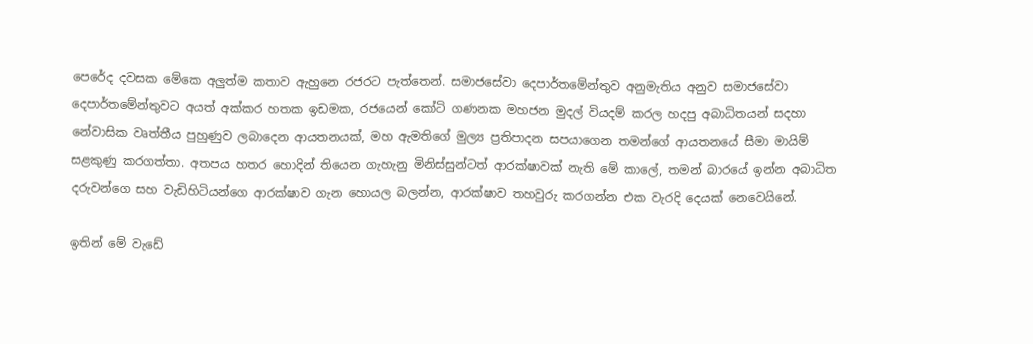පෙරේද දවසක මේකෙ අලුත්ම කතාව ඇහුනෙ රජරට පැත්තෙන්. සමාජසේවා දෙපාර්තමේන්තුව අනුමැතිය අනුව සමාජසේවා දෙපාර්තමේන්තුවට අයත් අක්කර හතක ඉඩමක, රජයෙන් කෝටි ගණනක මහජන මුදල් වියදම් කරල හදපු අබාධිතයන් සදහා නේවාසික වෘත්තීය පුහුණුව ලබාදෙන ආයතනයක්, මහ ඇමතිගේ මුල්‍ය ප්‍රතිපාදන සපයාගෙන තමන්ගේ ආයතනයේ සීමා මායිම් සළකුණු කරගත්තා. අතපය හතර හොදින් තියෙන ගැහැනු මිනිස්සුන්ටත් ආරක්ෂාවක් නැති මේ කාලේ, තමන් බාරයේ ඉන්න අබාධිත දරුවන්ගෙ සහ වැඩිහිටියන්ගෙ ආරක්ෂාව ගැන හොයල බලන්න, ආරක්ෂාව තහවුරු කරගන්න එක වැරදි දෙයක් නෙවෙයිනේ.

ඉතින් මේ වැඩේ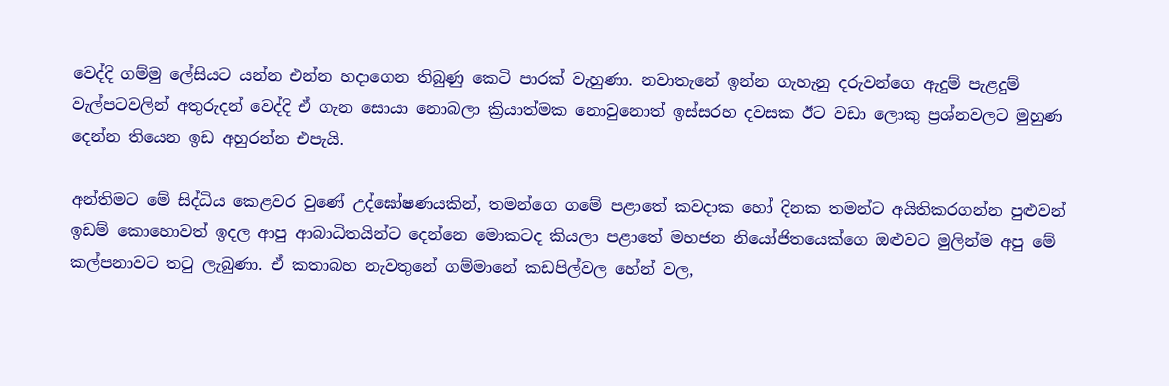වෙද්දි ගම්මු ලේසියට යන්න එන්න හදාගෙන තිබුණු කෙටි පාරක් වැහුණා. නවාතැනේ ඉන්න ගැහැනු දරුවන්ගෙ ඇදුම් පැළදුම් වැල්පටවලින් අතුරුදන් වෙද්දි ඒ ගැන සොයා නොබලා ක්‍රියාත්මක නොවුනොත් ඉස්සරහ දවසක ඊට වඩා ලොකු ප්‍රශ්නවලට මුහුණ දෙන්න තියෙන ඉඩ අහුරන්න එපැයි.

අන්තිමට මේ සිද්ධිය කෙළවර වුණේ උද්ඝෝෂණයකින්, තමන්ගෙ ගමේ පළාතේ කවදාක හෝ දිනක තමන්ට අයිතිකරගන්න පුළුවන් ඉඩම් කොහොවත් ඉදල ආපු ආබාධිතයින්ට දෙන්නෙ මොකටද කියලා පළාතේ මහජන නියෝජිතයෙක්ගෙ ඔළුවට මුලින්ම අපු මේ කල්පනාවට තටු ලැබුණා. ඒ කතාබහ නැවතුනේ ගම්මානේ කඩපිල්වල හේන් වල,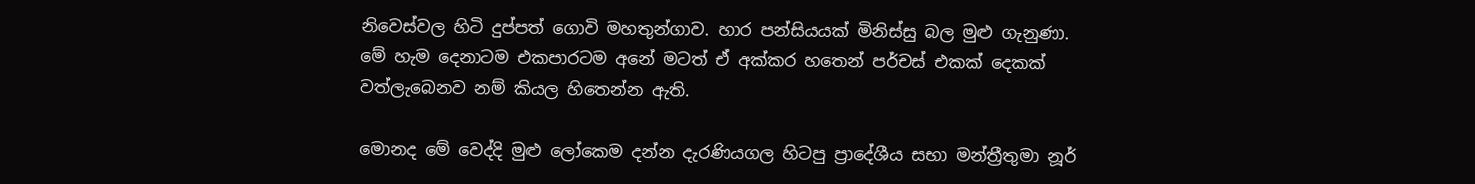නිවෙස්වල හිටි දුප්පත් ගොවි මහතුන්ගාව. හාර පන්සියයක් මිනිස්සු බල මුළු ගැනුණා. මේ හැම දෙනාටම එකපාරටම අනේ මටත් ඒ අක්කර හතෙන් පර්චස් එකක් දෙකක් වත්ලැබෙනව නම් කියල හිතෙන්න ඇති.

මොනද මේ වෙද්දි මුළු ලෝකෙම දන්න දැරණියගල හිටපු ප්‍රාදේශීය සභා මන්ත්‍රීතුමා නූර්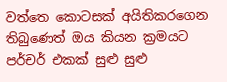වත්තෙ කොටසක් අයිතිකරගෙන තිබුණෙත් ඔය කියන ක්‍රමයට පර්චර් එකක් සුළු සුළු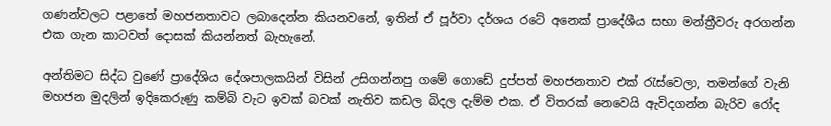ගණන්වලට පළාතේ මහජනතාවට ලබාදෙන්න කියනවනේ, ඉතින් ඒ පූර්වා දර්ශය රටේ අනෙක් ප්‍රාදේශීය සභා මන්ත්‍රීවරු අරගන්න එක ගැන කාටවත් දොසක් කියන්නත් බැහැනේ.

අන්තිමට සිද්ධ වුණේ ප්‍රාදේශිය දේශපාලකයින් විසින් උසිගන්නපු ගමේ ගොඩේ දුප්පත් මහජනතාව එක් රැස්වෙලා, තමන්ගේ වැනි මහජන මුදලින් ඉදිකෙරුණු කම්බි වැට ඉවක් බවක් නැතිව කඩල බිදල දැම්ම එක. ඒ විතරක් නෙවෙයි ඇවිදගන්න බැරිව රෝද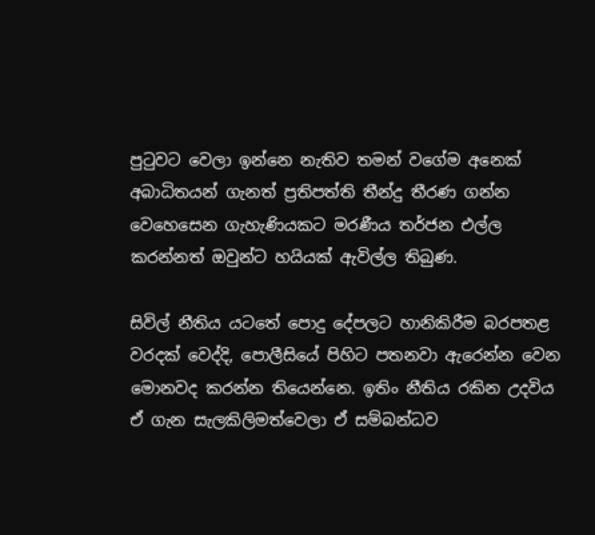පුටුවට වෙලා ඉන්නෙ නැතිව තමන් වගේම අනෙක් අබාධිතයන් ගැනත් ප්‍රතිපත්ති තීන්දු තීරණ ගන්න වෙහෙසෙන ගැහැණියකට මරණීය තර්ජන එල්ල කරන්නත් ඔවුන්ට හයියක් ඇවිල්ල තිබුණ.

සිවිල් නීතිය යටතේ පොදු දේපලට හානිකිරීම බරපතළ වරදක් වෙද්දි, පොලීසියේ පිහිට පතනවා ඇරෙන්න වෙන මොනවද කරන්න තියෙන්නෙ. ඉතිං නීතිය රකින උදවිය ඒ ගැන සැලකිලිමත්වෙලා ඒ සම්බන්ධව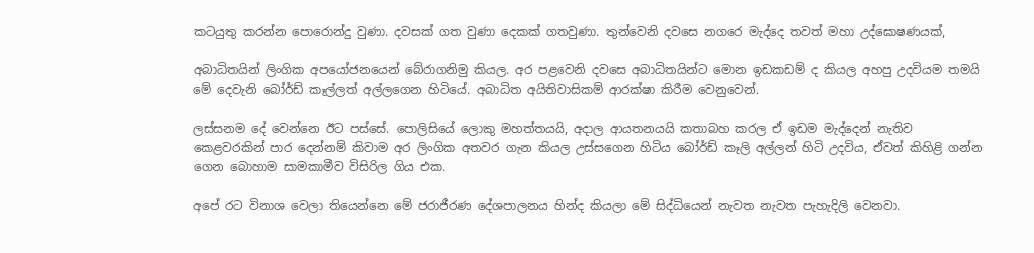කටයුතු කරන්න පොරොන්දු වුණා. දවසක් ගත වුණා දෙකක් ගතවුණා. තුන්වෙනි දවසෙ නගරෙ මැද්දෙ තවත් මහා උද්ඝොෂණයක්,

අබාධිතයින් ලිංගික අපයෝජනයෙන් බේරාගනිමු කියල. අර පළවෙනි දවසෙ අබාධිතයින්ට මොන ඉඩකඩම් ද කියල අහපු උදවියම තමයි මේ දෙවැනි බෝර්ඩ් කෑල්ලත් අල්ලගෙන හිටියේ. අබාධිත අයිතිවාසිකම් ආරක්ෂා කිරීම වෙනුවෙන්.

ලස්සනම දේ වෙන්නෙ ඊට පස්සේ. පොලිසියේ ලොකු මහත්තයයි, අදාල ආයතනයයි කතාබහ කරල ඒ ඉඩම මැද්දෙන් නැතිව කෙළවරකින් පාර දෙන්නම් කිවාම අර ලිංගික අතවර ගැන කියල උස්සගෙන හිටිය බෝර්ඩ් කෑලි අල්ලන් හිටි උදවිය, ඒවත් කිහිළි ගන්න ගෙන බොහාම සාමකාමීව විසිරිල ගිය එක.

අපේ රට විනාශ වෙලා තියෙන්නෙ මේ ජරාජීරණ දේශපාලනය හින්ද කියලා මේ සිද්ධියෙන් නැවත නැවත පැහැදිලි වෙනවා.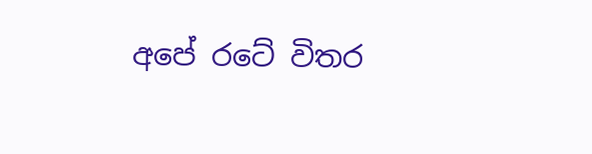අපේ රටේ විතර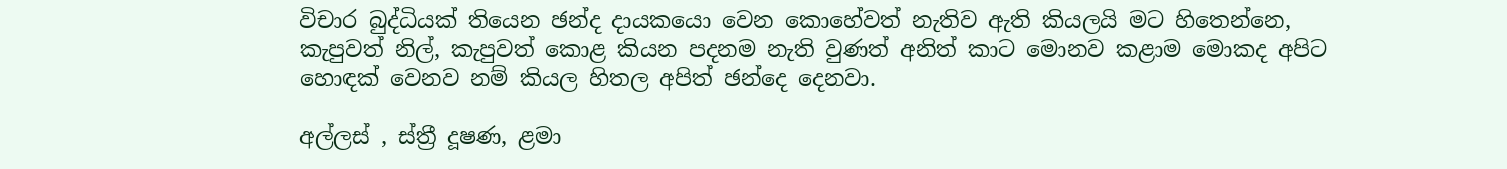විචාර බුද්ධියක් තියෙන ඡන්ද දායකයො වෙන කොහේවත් නැතිව ඇති කියලයි මට හිතෙන්නෙ, කැපුවත් නිල්, කැපුවත් කොළ කියන පදනම නැති වුණත් අනිත් කාට මොනව කළාම මොකද අපිට හොඳක් වෙනව නම් කියල හිතල අපිත් ඡන්දෙ දෙනවා.

අල්ලස් , ස්ත්‍රී දූෂණ, ළමා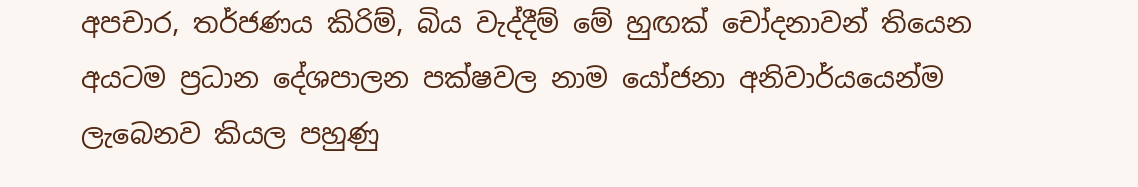අපචාර, තර්ජණය කිරිම්, බිය වැද්දීම් මේ හුඟක් චෝදනාවන් තියෙන අයටම ප්‍රධාන දේශපාලන පක්ෂවල නාම යෝජනා අනිවාර්යයෙන්ම ලැබෙනව කියල පහුණු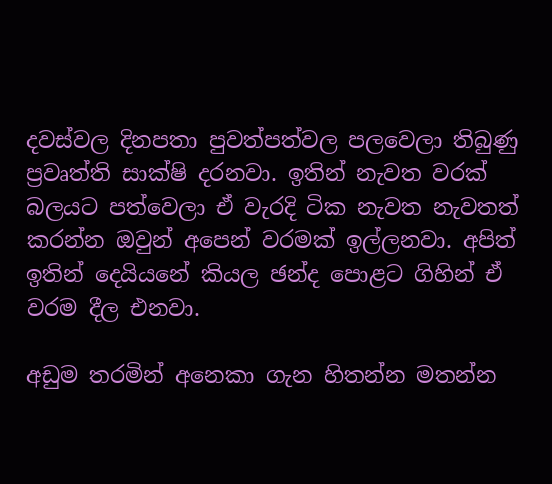දවස්වල දිනපතා පුවත්පත්වල පලවෙලා තිබුණු ප්‍රවෘත්ති සාක්ෂි දරනවා. ඉතින් නැවත වරක් බලයට පත්වෙලා ඒ වැරදි ටික නැවත නැවතත් කරන්න ඔවුන් අපෙන් වරමක් ඉල්ලනවා. අපිත් ඉතින් දෙයියනේ කියල ඡන්ද පොළට ගිහින් ඒ වරම දීල එනවා.

අඩුම තරමින් අනෙකා ගැන හිතන්න මතන්න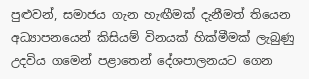පුළුවන්, සමාජය ගැන හැඟීමක් දැනීමත් තියෙන අධ්‍යාපනයෙන් කිසියම් විනයක් හික්මීමක් ලැබුණු උදවිය ගමෙන් පළාතෙන් දේශපාලනයට ගෙන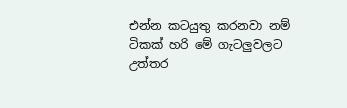එන්න කටයුතු කරනවා නම් ටිකක් හරි මේ ගැටලුවලට උත්තර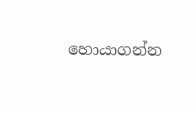හොයාගන්න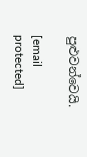පුළුවන්වෙයි.

[email protected]